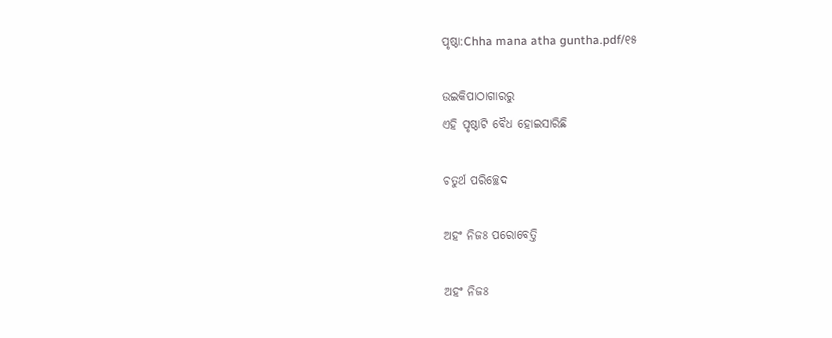ପୃଷ୍ଠା:Chha mana atha guntha.pdf/୧୫

ଉଇକିପାଠାଗାର‌ରୁ
ଏହି ପୃଷ୍ଠାଟି ବୈଧ ହୋଇସାରିଛି

ଚତୁର୍ଥ ପରିଚ୍ଛେଦ

ଅହଂ ନିଜଃ ପରୋବେତ୍ତି

ଅହଂ ନିଜଃ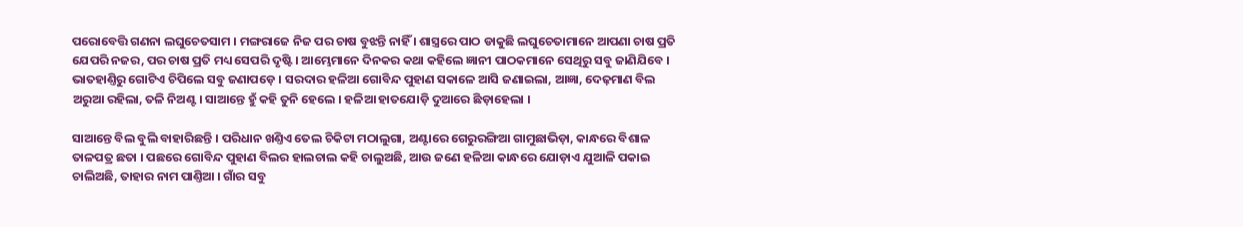ପରୋବେତ୍ତି ଗଣନା ଲଘୁଚେତସାମ । ମଙ୍ଗରାଜେ ନିଜ ପର ଚାଷ ବୁଝନ୍ତି ନାହିଁ । ଶାସ୍ତ୍ରରେ ପାଠ ଡାକୁଛି ଲଘୁଚେତାମାନେ ଆପଣା ଚାଷ ପ୍ରତି ଯେପରି ନଜର, ପର ଚାଷ ପ୍ରତି ମଧ୍ୟ ସେପରି ଦୃଷ୍ଟି । ଆମ୍ଭେମାନେ ଦିନକର କଥା କହିଲେ ଜ୍ଞାନୀ ପାଠକମାନେ ସେଥିରୁ ସବୁ ଜାଣିଯିବେ । ଭାତହାଣ୍ତିରୁ ଗୋଟିଏ ଚିପିଲେ ସବୁ ଜଣାପଡ଼େ । ସରଦାର ହଳିଆ ଗୋବିନ୍ଦ ପୁହାଣ ସକାଳେ ଆସି ଜଣାଇଲା, ଆଜ୍ଞା, ଦେଢ଼ମାଣ ବିଲ ଅରୁଆ ରହିଲା, ତଳି ନିଅଣ୍ଟ । ସାଆନ୍ତେ ହୁଁ କହି ତୁନି ହେଲେ । ହଳିଆ ହାତଯୋଡ଼ି ଦୁଆରେ ଛିଡ଼ାହେଲା ।

ସାଆନ୍ତେ ବିଲ ବୁଲି ବାହାରିଛନ୍ତି । ପରିଧାନ ଖଣ୍ତିଏ ତେଲ ଚିକିଟା ମଠାଲୁଗା, ଅଣ୍ଟାରେ ଗେରୁରଙ୍ଗିଆ ଗାମୁଛାଭିଡ଼ା, କାନ୍ଧରେ ବିଶାଳ ତାଳପତ୍ର ଛତା । ପଛରେ ଗୋବିନ୍ଦ ପୁହାଣ ବିଲର ହାଲଚାଲ କହି ଚାଲୁଅଛି, ଆଉ ଜଣେ ହଳିଆ କାନ୍ଧରେ ଯୋଡ଼ାଏ ଯୁଆଳି ପକାଇ ଚାଲିଅଛି, ତାହାର ନାମ ପାଣ୍ତିଆ । ଗାଁର ସବୁ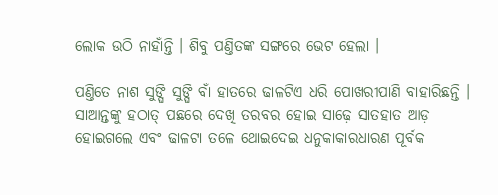ଲୋକ ଉଠି ନାହାଁନ୍ତି । ଶିବୁ ପଣ୍ତିତଙ୍କ ସଙ୍ଗରେ ଭେଟ ହେଲା ।

ପଣ୍ତିତେ ନାଶ ସୁଙ୍ଘି ସୁଙ୍ଘି ବାଁ ହାତରେ ଢାଳଟିଏ ଧରି ପୋଖରୀପାଣି ବାହାରିଛନ୍ତି । ସାଆନ୍ତଙ୍କୁ ହଠାତ୍ ପଛରେ ଦେଖି ତରବର ହୋଇ ସାଢ଼େ ସାତହାତ ଆଡ଼ ହୋଇଗଲେ ଏବଂ ଢାଳଟା ତଳେ ଥୋଇଦେଇ ଧନୁକାକାରଧାରଣ ପୂର୍ବକ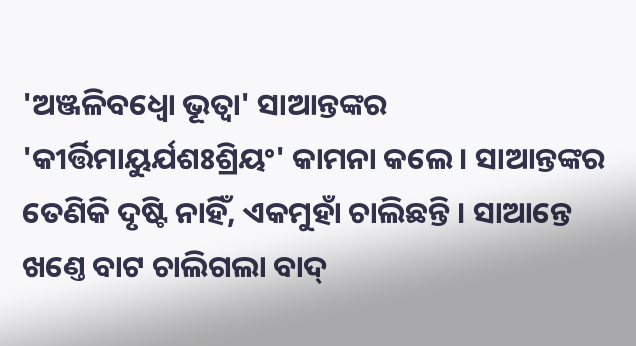'ଅଞ୍ଜଳିବଧ୍ୱୋ ଭୂତ୍ୱା' ସାଆନ୍ତଙ୍କର 'କୀର୍ତ୍ତିମାୟୁର୍ଯଶଃଶ୍ରିୟଂ' କାମନା କଲେ । ସାଆନ୍ତଙ୍କର ତେଣିକି ଦୃଷ୍ଟି ନାହିଁ, ଏକମୁହାଁ ଚାଲିଛନ୍ତି । ସାଆନ୍ତେ ଖଣ୍ତେ ବାଟ ଚାଲିଗଲା ବାଦ୍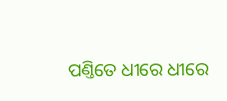ପଣ୍ତିତେ ଧୀରେ ଧୀରେ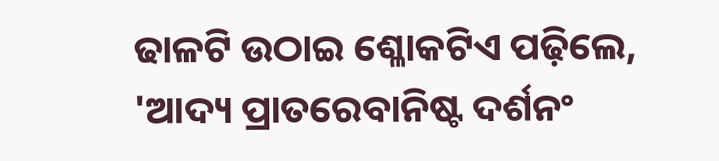ଢାଳଟି ଉଠାଇ ଶ୍ଳୋକଟିଏ ପଢ଼ିଲେ, 'ଆଦ୍ୟ ପ୍ରାତରେବାନିଷ୍ଟ ଦର୍ଶନଂ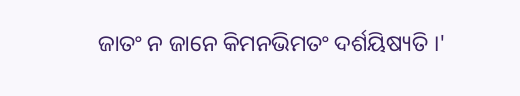ଜାତଂ ନ ଜାନେ କିମନଭିମତଂ ଦର୍ଶୟିଷ୍ୟତି ।'